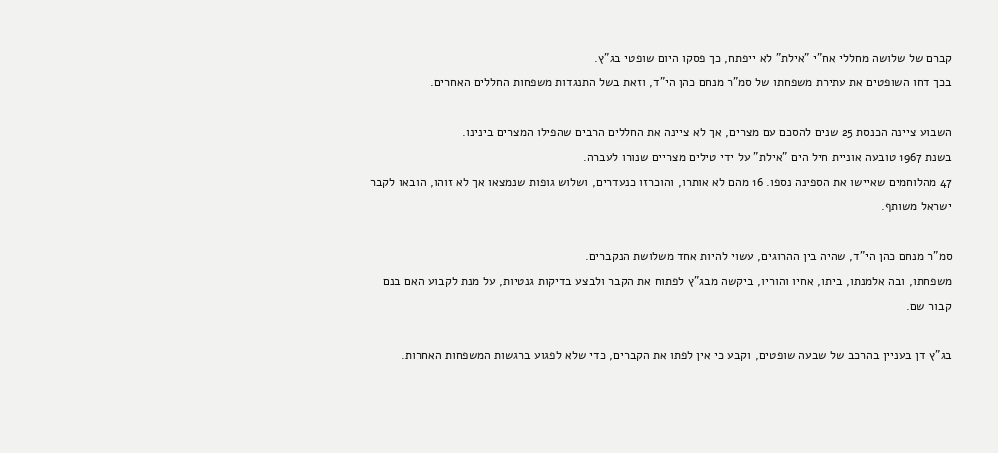קברם של שלושה מחללי אח"י "אילת" לא ייפתח, כך פסקו היום שופטי בג"ץ.
בכך דחו השופטים את עתירת משפחתו של סמ"ר מנחם כהן הי"ד, וזאת בשל התנגדות משפחות החללים האחרים.

השבוע ציינה הכנסת 25 שנים להסכם עם מצרים, אך לא ציינה את החללים הרבים שהפילו המצרים בינינו.
בשנת 1967 טובעה אוניית חיל הים "אילת" על ידי טילים מצריים שנורו לעברה.
47 מהלוחמים שאיישו את הספינה נספו. 16 מהם לא אותרו, והוכרזו כנעדרים, ושלוש גופות שנמצאו אך לא זוהו, הובאו לקבר ישראל משותף.

סמ"ר מנחם כהן הי"ד, שהיה בין ההרוגים, עשוי להיות אחד משלושת הנקברים.
משפחתו, ובה אלמנתו, ביתו, אחיו והוריו, ביקשה מבג"ץ לפתוח את הקבר ולבצע בדיקות גנטיות, על מנת לקבוע האם בנם קבור שם.

בג"ץ דן בעניין בהרכב של שבעה שופטים, וקבע כי אין לפתו את הקברים, כדי שלא לפגוע ברגשות המשפחות האחרות.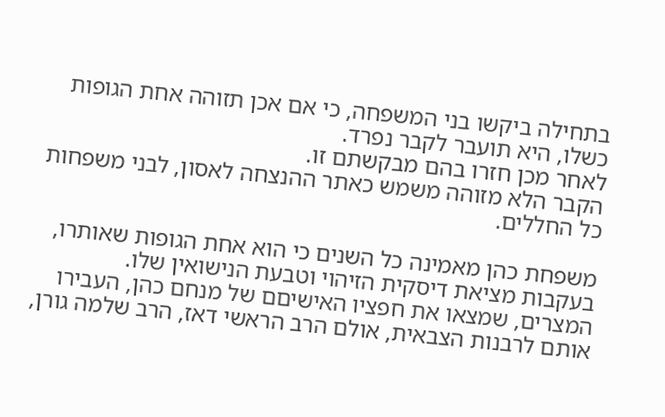בתחילה ביקשו בני המשפחה, כי אם אכן תזוהה אחת הגופות כשלו, היא תועבר לקבר נפרד.
לאחר מכן חזרו בהם מבקשתם זו.
הקבר הלא מזוהה משמש כאתר ההנצחה לאסון, לבני משפחות כל החללים.

משפחת כהן מאמינה כל השנים כי הוא אחת הגופות שאותרו, בעקבות מציאת דיסקית הזיהוי וטבעת הנישואין שלו.
המצרים, שמצאו את חפציו האישיםם של מנחם כהן, העבירו אותם לרבנות הצבאית, אולם הרב הראשי דאז, הרב שלמה גורן,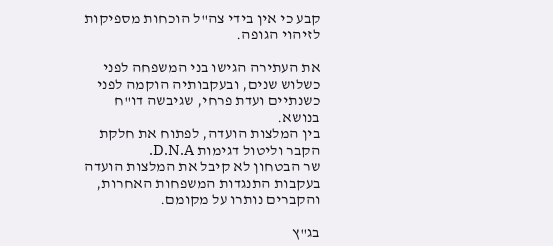קבע כי אין בידי צה"ל הוכחות מספיקות לזיהוי הגופה.

את העתירה הגישו בני המשפחה לפני כשלוש שנים, ובעקבותיה הוקמה לפני כשנתיים ועדת פרחי, שגיבשה דו"ח בנושא.
בין המלצות הועדה, לפתוח את חלקת הקבר וליטול דגימות D.N.A.
שר הבטחון לא קיבל את המלצות הועדה בעקבות התנגדות המשפחות האחרות, והקברים נותרו על מקומם.

בג"ץ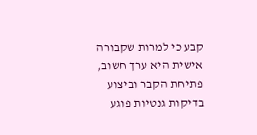קבע כי למרות שקבורה אישית היא ערך חשוב, פתיחת הקבר וביצוע בדיקות גנטיות פוגע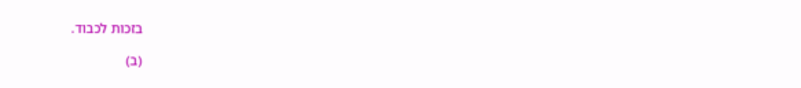בזכות לכבוד.

(ב)